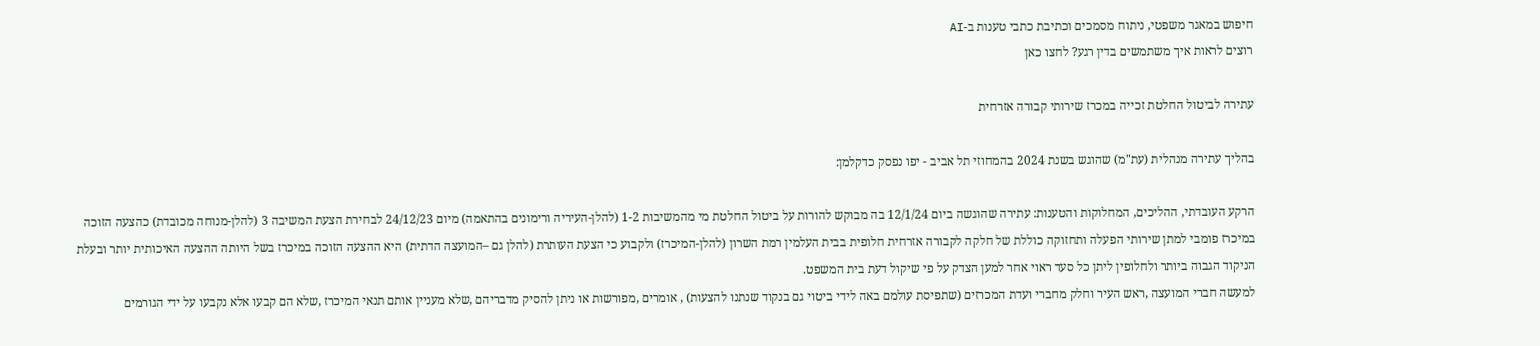חיפוש במאגר משפטי, ניתוח מסמכים וכתיבת כתבי טענות ב-AI
רוצים לראות איך משתמשים בדין רגע? לחצו כאן

עתירה לביטול החלטת זכייה במכרז שירותי קבורה אזרחית

בהליך עתירה מנהלית (עת"מ) שהוגש בשנת 2024 בהמחוזי תל אביב - יפו נפסק כדקלמן:

הרקע העובדתי, ההליכים, המחלוקות והטענות: עתירה שהוגשה ביום 12/1/24 בה מבוקש להורות על ביטול החלטת מי מהמשיבות 1-2 (להלן-העיריה ורימונים בהתאמה) מיום 24/12/23 לבחירת הצעת המשיבה 3 (להלן-מנוחה מכובדת) כהצעה הזוכה במיכרז פומבי למתן שירותי הפעלה ותחזוקה כוללת של חלקה לקבורה אזרחית חלופית בבית העלמין רמת השרון (להלן-המיכרז) ולקבוע כי הצעת העותרת (להלן גם –המועצה הדתית) היא ההצעה הזוכה במיכרז בשל היותה ההצעה האיכותית יותר ובעלת הניקוד הגבוה ביותר ולחלופין ליתן כל סעד ראוי אחר למען הצדק על פי שיקול דעת בית המשפט.
למעשה חברי המועצה ,ראש העיר וחלק מחברי ועדת המכרזים (שתפיסת עולמם באה לידי ביטוי גם בנקוד שנתנו להצעות) , אומרים ,מפורשות או ניתן להסיק מדבריהם ,שלא מעניין אותם תנאי המיכרז ,שלא הם קבעו אלא נקבעו על ידי הגורמים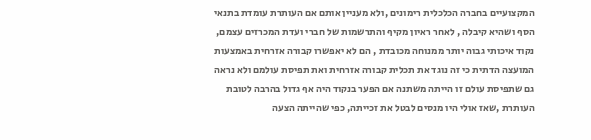המקצועיים בחברה הכלכלית רימונים ,ולא מעניין אותם אם העותרת עומדת בתנאי הסף ושהיא קיבלה , לאחר ראיון מקיף והתרשמות של חברי ועדת המכרזים עצמם, נקוד איכותי גבוה יותר ממנוחה מכובדת , הם לא יאפשרו קבורה אזרחית באמצעות המועצה הדתית כי זה נוגד את תכלית קבורה אזרחית ואת תפיסת עולמם ולא נראה גם שתפיסת עולם זו הייתה משתנה אם הפער בנקוד היה אף גדול בהרבה לטובת העותרת ,שאז אולי היו מנסים לבטל את זכייתה, כפי שהייתה הצעה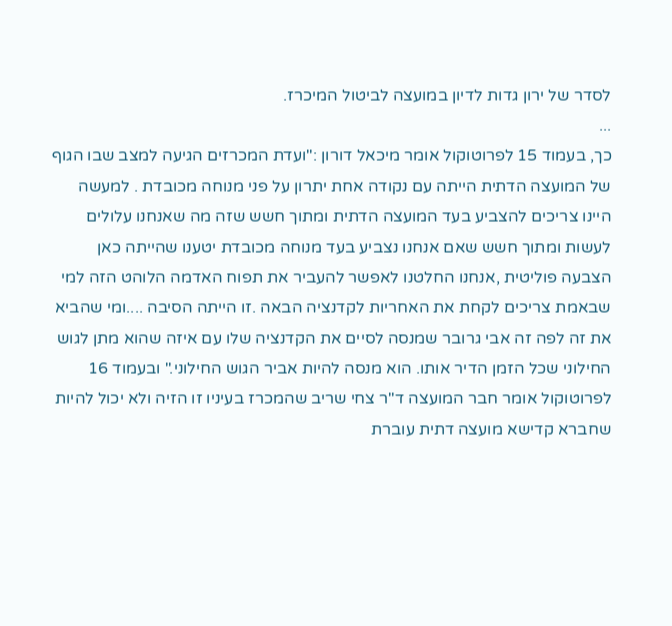לסדר של ירון גדות לדיון במועצה לביטול המיכרז.
...
כך, בעמוד 15 לפרוטוקול אומר מיכאל דורון :"ועדת המכרזים הגיעה למצב שבו הגוף של המועצה הדתית הייתה עם נקודה אחת יתרון על פני מנוחה מכובדת . למעשה היינו צריכים להצביע בעד המועצה הדתית ומתוך חשש שזה מה שאנחנו עלולים לעשות ומתוך חשש שאם אנחנו נצביע בעד מנוחה מכובדת יטענו שהייתה כאן הצבעה פוליטית ,אנחנו החלטנו לאפשר להעביר את תפוח האדמה הלוהט הזה למי שבאמת צריכים לקחת את האחריות לקדנציה הבאה .זו הייתה הסיבה ....ומי שהביא את זה לפה זה אבי גרובר שמנסה לסיים את הקדנציה שלו עם איזה שהוא מתן לגוש החילוני שכל הזמן הדיר אותו. הוא מנסה להיות אביר הגוש החילוני." ובעמוד 16 לפרוטוקול אומר חבר המועצה ד"ר צחי שריב שהמכרז בעיניו זו הזיה ולא יכול להיות שחברא קדישא מועצה דתית עוברת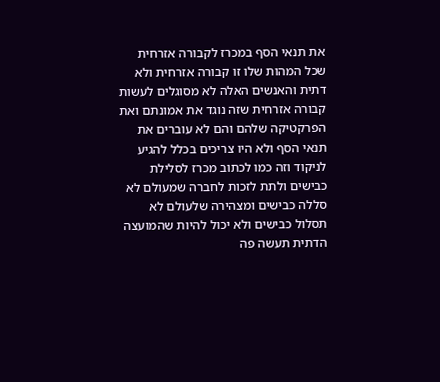את תנאי הסף במכרז לקבורה אזרחית שכל המהות שלו זו קבורה אזרחית ולא דתית והאנשים האלה לא מסוגלים לעשות קבורה אזרחית שזה נוגד את אמונתם ואת הפרקטיקה שלהם והם לא עוברים את תנאי הסף ולא היו צריכים בכלל להגיע לניקוד וזה כמו לכתוב מכרז לסלילת כבישים ולתת לזכות לחברה שמעולם לא סללה כבישים ומצהירה שלעולם לא תסלול כבישים ולא יכול להיות שהמועצה הדתית תעשה פה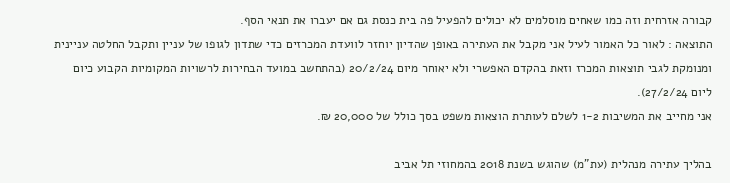קבורה אזרחית וזה כמו שאחים מוסלמים לא יכולים להפעיל פה בית כנסת גם אם יעברו את תנאי הסף.
התוצאה : לאור כל האמור לעיל אני מקבל את העתירה באופן שהדיון יוחזר לוועדת המכרזים כדי שתדון לגופו של עניין ותקבל החלטה עניינית ומנומקת לגבי תוצאות המכרז וזאת בהקדם האפשרי ולא יאוחר מיום 20/2/24 (בהתחשב במועד הבחירות לרשויות המקומיות הקבוע כיום ליום 27/2/24).
אני מחייב את המשיבות 1-2 לשלם לעותרת הוצאות משפט בסך כולל של 20,000 ₪.

בהליך עתירה מנהלית (עת"מ) שהוגש בשנת 2018 בהמחוזי תל אביב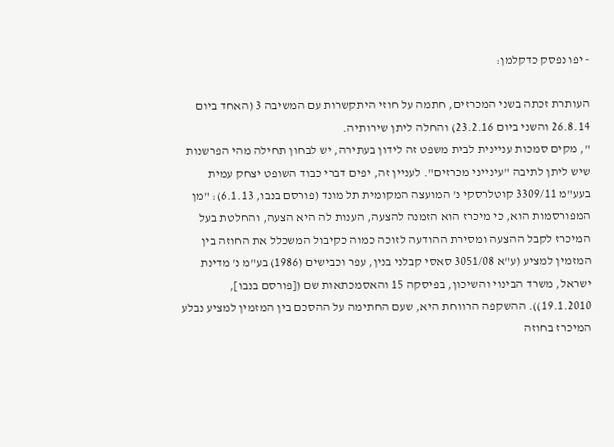- יפו נפסק כדקלמן:

העותרת זכתה בשני המכרזים, חתמה על חוזי היתקשרות עם המשיבה 3 (האחד ביום 26.8.14 והשני ביום 23.2.16) והחלה ליתן שירותיה.
", מקים סמכות עניינית לבית משפט זה לידון בעתירה, יש לבחון תחילה מהי הפרשנות שיש ליתן לתיבה "עינייני מכרזים". לעניין זה, יפים דברי כבוד השופט יצחק עמית בעע"מ 3309/11 קוטלרסקי נ' המועצה המקומית תל מונד (פורסם בנבו, 6.1.13): "מן המפורסמות הוא, כי מיכרז הוא הזמנה להצעה, הענות לה היא הצעה, והחלטת בעל המיכרז לקבל ההצעה ומסירת ההודעה לזוכה כמוה כקיבול המשכלל את החוזה בין המזמין למציע (ע"א 3051/08 סאסי קבלני בנין, עפר וכבישים (1986) בע"מ נ' מדינת ישראל, משרד הבינוי והשיכון, בפיסקה 15 והאסמכתאות שם ([פורסם בנבו], 19.1.2010)). ההשקפה הרווחת היא, שעם החתימה על ההסכם בין המזמין למציע נבלע המיכרז בחוזה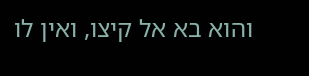והוא בא אל קיצו, ואין לו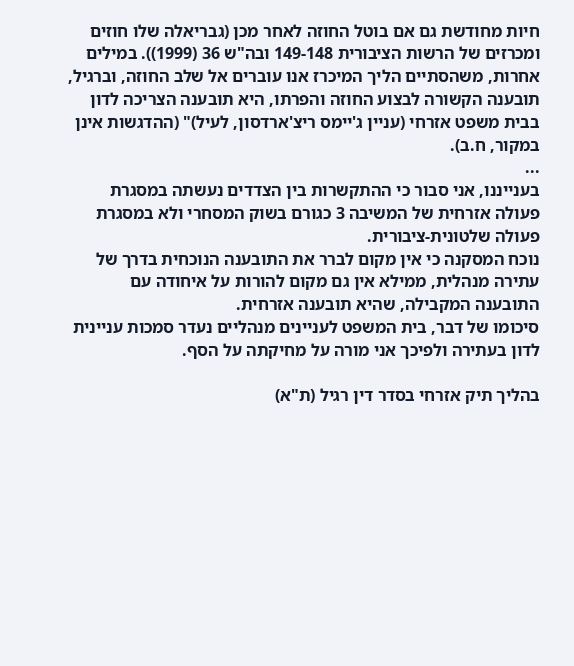חיות מחודשת גם אם בוטל החוזה לאחר מכן (גבריאלה שלו חוזים ומכרזים של הרשות הציבורית 149-148 ובה"ש 36 (1999)). במילים אחרות, משהסתיים הליך המיכרז אנו עוברים אל שלב החוזה, וברגיל, תובענה הקשורה לבצוע החוזה והפרתו, היא תובענה הצריכה לדון בבית משפט אזרחי (עניין ג'יימס ריצ'ארדסון, לעיל)" (ההדגשות אינן במקור, ח.ב).
...
בענייננו, אני סבור כי ההתקשרות בין הצדדים נעשתה במסגרת פעולה אזרחית של המשיבה 3 כגורם בשוק המסחרי ולא במסגרת פעולה שלטונית-ציבורית.
נוכח המסקנה כי אין מקום לברר את התובענה הנוכחית בדרך של עתירה מנהלית, ממילא אין גם מקום להורות על איחודה עם התובענה המקבילה, שהיא תובענה אזרחית.
סיכומו של דבר, בית המשפט לעניינים מנהליים נעדר סמכות עניינית לדון בעתירה ולפיכך אני מורה על מחיקתה על הסף.

בהליך תיק אזרחי בסדר דין רגיל (ת"א)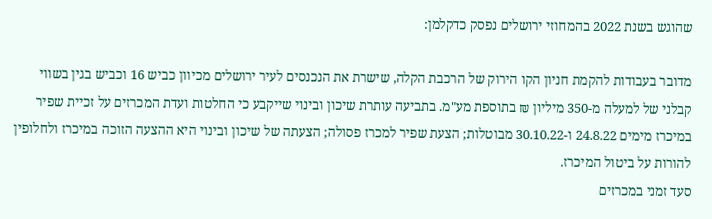שהוגש בשנת 2022 בהמחוזי ירושלים נפסק כדקלמן:

מדובר בעבודות להקמת חניון הקו הירוק של הרכבת הקלה, שישרת את הנכנסים לעיר ירושלים מכיוון כביש 16 וכביש בגין בשווי קבלני של למעלה מ-350 מיליון ₪ בתוספת מע"מ. בתביעה עותרת שיכון ובינוי שייקבע כי החלטות ועדת המכרזים על זכיית שפיר במיכרז מימים 24.8.22 ו-30.10.22 מבוטלות; הצעת שפיר למכרז פסולה; הצעתה של שיכון ובינוי היא ההצעה הזוכה במיכרז ולחלופין להורות על ביטול המיכרז.
סעד זמני במכרזים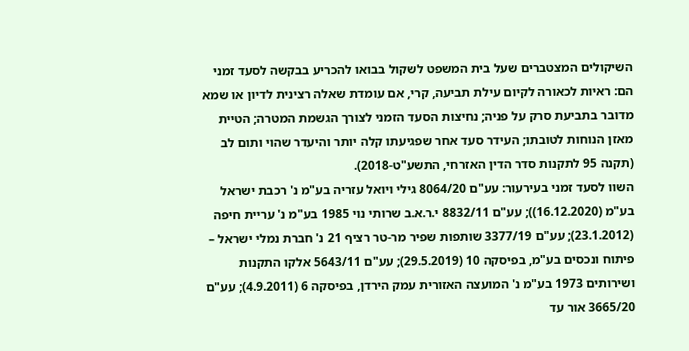השיקולים המצטברים שעל בית המשפט לשקול בבואו להכריע בבקשה לסעד זמני הם: ראיות לכאורה לקיום עילת תביעה, קרי, אם עומדת שאלה רצינית לדיון או שמא מדובר בתביעת סרק על פניה; נחיצות הסעד הזמני לצורך הגשמת המטרה; הטיית מאזן הנוחות לטובתו; העידר סעד אחר שפגיעתו קלה יותר והיעדר שהוי ותום לב (תקנה 95 לתקנות סדר הדין האזרחי, התשע"ט-2018).
השוו לסעד זמני בעירעור: עע"ם 8064/20 גילי ויואל עזריה בע"מ נ' רכבת ישראל בע"מ (16.12.2020)); עע"ם 8832/11 י.ר.א.ב שרותי נוי 1985 בע"מ נ' עריית חיפה (23.1.2012); עע"ם 3377/19 שותפות שפיר מר-טר רציף 21 נ' חברת נמלי ישראל – פיתוח ונכסים בע"מ, בפיסקה 10 (29.5.2019); עע"ם 5643/11 אלקו התקנות ושירותים 1973 בע"מ נ' המועצה האזורית עמק הירדן, בפיסקה 6 (4.9.2011); עע"ם 3665/20 אור עד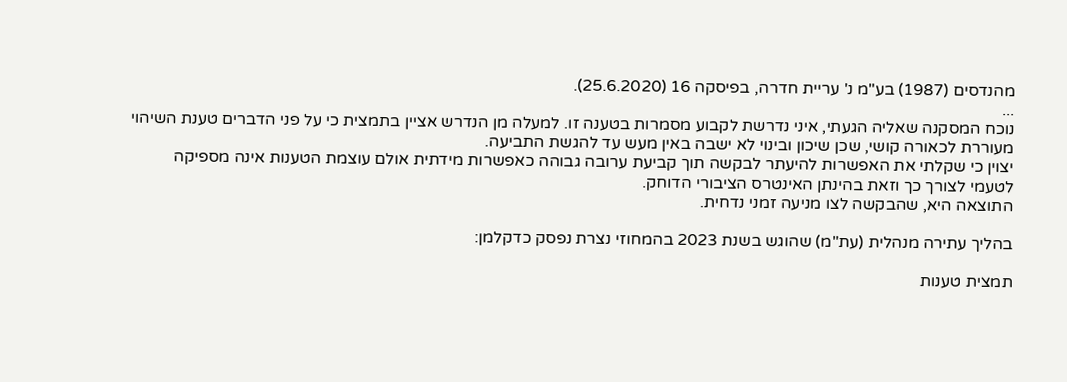מהנדסים (1987) בע"מ נ' עריית חדרה, בפיסקה 16 (25.6.2020).
...
נוכח המסקנה שאליה הגעתי, איני נדרשת לקבוע מסמרות בטענה זו. למעלה מן הנדרש אציין בתמצית כי על פני הדברים טענת השיהוי מעוררת לכאורה קושי, שכן שיכון ובינוי לא ישבה באין מעש עד להגשת התביעה.
יצוין כי שקלתי את האפשרות להיעתר לבקשה תוך קביעת ערובה גבוהה כאפשרות מידתית אולם עוצמת הטענות אינה מספיקה לטעמי לצורך כך וזאת בהינתן האינטרס הציבורי הדוחק.
התוצאה היא, שהבקשה לצו מניעה זמני נדחית.

בהליך עתירה מנהלית (עת"מ) שהוגש בשנת 2023 בהמחוזי נצרת נפסק כדקלמן:

תמצית טענות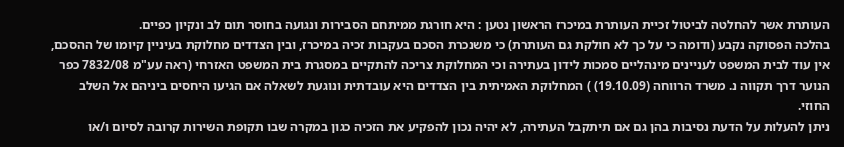העותרת אשר להחלטה לביטול זכיית העותרת במיכרז הראשון נטען : היא חורגת ממיתחם הסבירות ונגועה בחוסר תום לב ונקיון כפיים.
בהלכה הפסוקה נקבע (ודומה כי על כך לא חולקת גם העותרת) כי משנכרת הסכם בעקבות זכיה במיכרז, ובין הצדדים מחלוקת בעיניין קיומו של ההסכם, אין עוד לבית המשפט לעניינים מינהליים סמכות לידון בעתירה וכי המחלוקת צריכה להתקיים במסגרת בית המשפט האזרחי (ראה עע"מ 7832/08 כפר הנוער דרך תקווה נ. משרד הרווחה (19.10.09) ) המחלוקת האמיתית בין הצדדים היא עובדתית ונוגעת לשאלה אם הגיעו היחסים ביניהם אל השלב החוזי.
ניתן להעלות על הדעת נסיבות בהן גם אם תיתקבל העתירה, לא יהיה נכון להפקיע את הזכיה כגון במקרה שבו תקופת השירות קרובה לסיום ו/או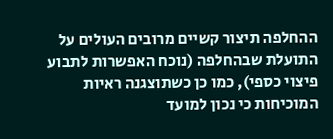ההחלפה תיצור קשיים מרובים העולים על התועלת שבהחלפה (נוכח האפשרות לתבוע פיצוי כספי), כמו כן כשתוצגנה ראיות המוכיחות כי נכון למועד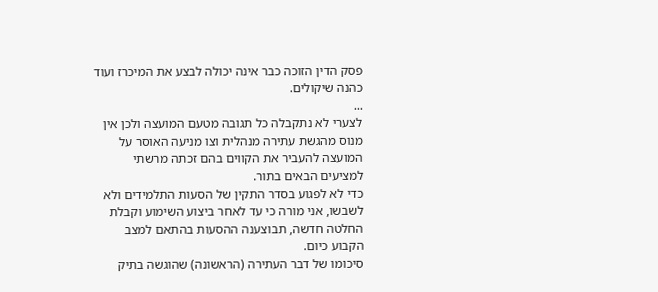פסק הדין הזוכה כבר אינה יכולה לבצע את המיכרז ועוד כהנה שיקולים.
...
לצערי לא נתקבלה כל תגובה מטעם המועצה ולכן אין מנוס מהגשת עתירה מנהלית וצו מניעה האוסר על המועצה להעביר את הקווים בהם זכתה מרשתי למציעים הבאים בתור.
כדי לא לפגוע בסדר התקין של הסעות התלמידים ולא לשבשו, אני מורה כי עד לאחר ביצוע השימוע וקבלת החלטה חדשה, תבוצענה ההסעות בהתאם למצב הקבוע כיום.
סיכומו של דבר העתירה (הראשונה) שהוגשה בתיק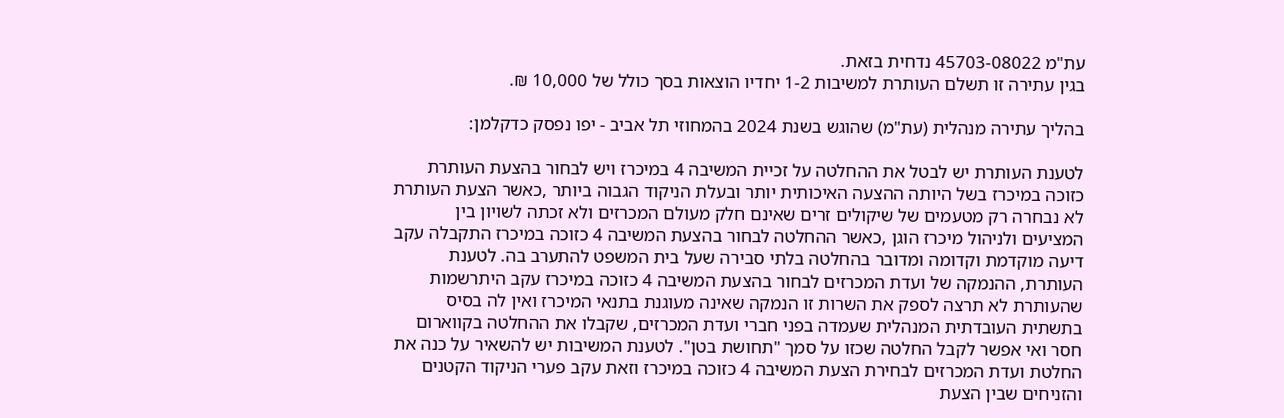עת"מ 45703-08022 נדחית בזאת.
בגין עתירה זו תשלם העותרת למשיבות 1-2 יחדיו הוצאות בסך כולל של 10,000 ₪.

בהליך עתירה מנהלית (עת"מ) שהוגש בשנת 2024 בהמחוזי תל אביב - יפו נפסק כדקלמן:

לטענת העותרת יש לבטל את ההחלטה על זכיית המשיבה 4 במיכרז ויש לבחור בהצעת העותרת כזוכה במיכרז בשל היותה ההצעה האיכותית יותר ובעלת הניקוד הגבוה ביותר ,כאשר הצעת העותרת לא נבחרה רק מטעמים של שיקולים זרים שאינם חלק מעולם המכרזים ולא זכתה לשויון בין המציעים ולניהול מיכרז הוגן ,כאשר ההחלטה לבחור בהצעת המשיבה 4 כזוכה במיכרז התקבלה עקב דיעה מוקדמת וקדומה ומדובר בהחלטה בלתי סבירה שעל בית המשפט להתערב בה. לטענת העותרת, ההנמקה של ועדת המכרזים לבחור בהצעת המשיבה 4 כזוכה במיכרז עקב היתרשמות שהעותרת לא תרצה לספק את השרות זו הנמקה שאינה מעוגנת בתנאי המיכרז ואין לה בסיס בתשתית העובדתית המנהלית שעמדה בפני חברי ועדת המכרזים, שקבלו את ההחלטה בקווארום חסר ואי אפשר לקבל החלטה שכזו על סמך "תחושת בטן". לטענת המשיבות יש להשאיר על כנה את החלטת ועדת המכרזים לבחירת הצעת המשיבה 4 כזוכה במיכרז וזאת עקב פערי הניקוד הקטנים והזניחים שבין הצעת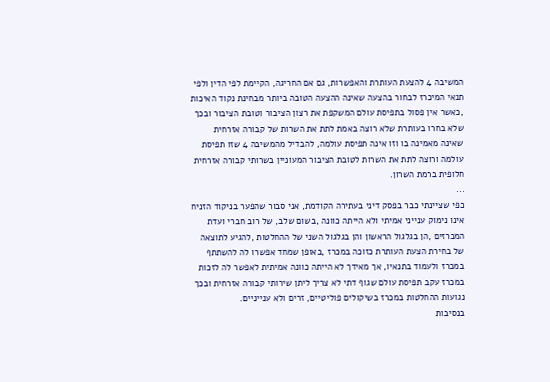המשיבה 4 להצעת העותרת והאפשרות, גם אם החריגה, הקיימת לפי הדין ולפי תנאי המיכרז לבחור בהצעה שאינה ההצעה הטובה ביותר מבחינת נקוד האיכות ,כאשר אין פסול בתפיסת עולם המשקפת את רצון הציבור וטובת הציבור ובכך שלא בחרו בעותרת שלא רוצה באמת לתת את השרות של קבורה אזרחית שאינה מאמינה בו וזו אינה תפיסת עולמה, להבדיל מהמשיבה 4 שזו תפיסת עולמה ורוצה לתת את השרות לטובת הציבור המעוניין בשרותי קבורה אזרחית חלופית ברמת השרון.
...
כפי שציינתי כבר בפסק דיני בעתירה הקודמת, אני סבור שהפער בניקוד הזניח אינו נימוק ענייני אמיתי ולא הייתה כוונה ,בשום שלב, של רוב חברי ועדת המכרזים ,הן בגלגול הראשון והן בגלגול השני של ההחלטות ,להגיע לתוצאה של בחירת הצעת העותרת כזוכה במכרז ,באופן שמחד אפשרו לה להשתתף במכרז ולעמוד בתנאיו, אך מאידך לא הייתה כוונה אמיתית לאפשר לה לזכות במכרז עקב תפיסת עולם שגוף דתי לא צריך ליתן שירותי קבורה אזרחית ובכך נגועות ההחלטות במכרז בשיקולים פוליטיים, זרים ולא ענייניים.
בנסיבות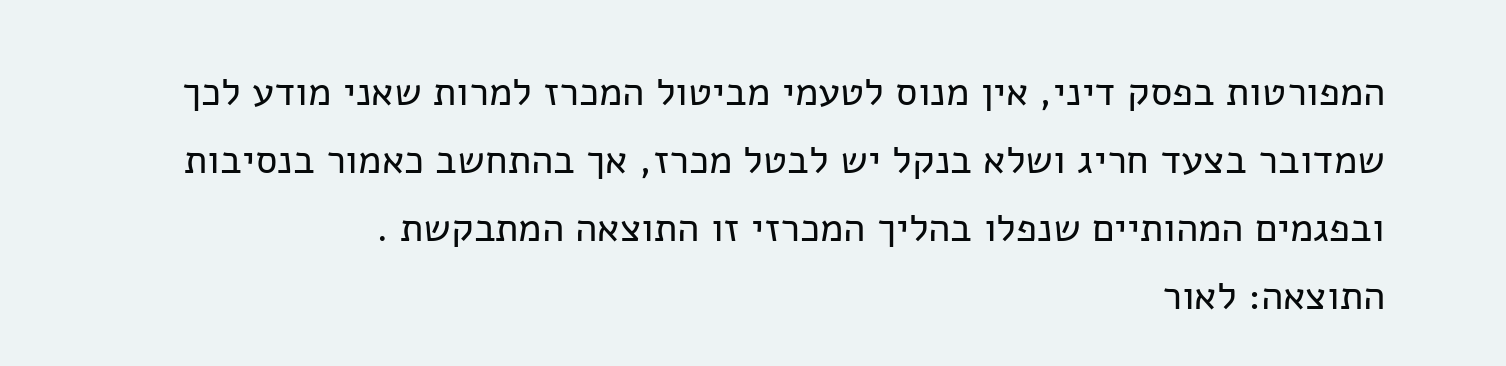המפורטות בפסק דיני, אין מנוס לטעמי מביטול המכרז למרות שאני מודע לכך שמדובר בצעד חריג ושלא בנקל יש לבטל מכרז, אך בהתחשב כאמור בנסיבות ובפגמים המהותיים שנפלו בהליך המכרזי זו התוצאה המתבקשת .
התוצאה: לאור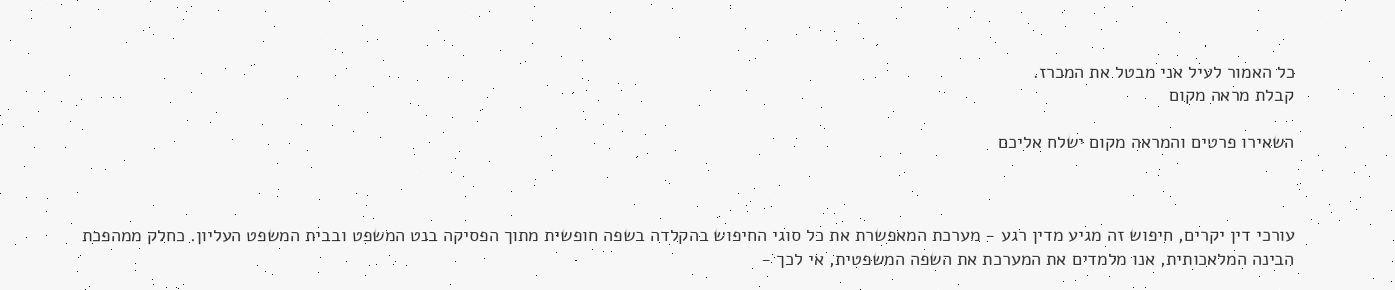כל האמור לעיל אני מבטל את המכרז.
קבלת מראה מקום

השאירו פרטים והמראה מקום ישלח אליכם



עורכי דין יקרים, חיפוש זה מגיע מדין רגע - מערכת המאפשרת את כל סוגי החיפוש בהקלדה בשפה חופשית מתוך הפסיקה בנט המשפט ובבית המשפט העליון. כחלק ממהפכת הבינה המלאכותית, אנו מלמדים את המערכת את השפה המשפטית, אי לכך -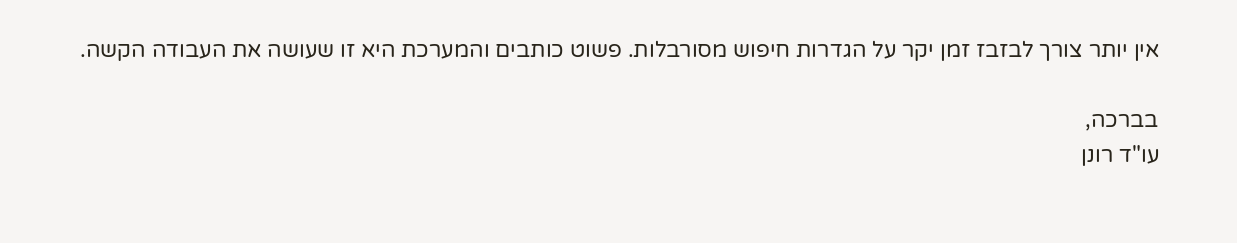אין יותר צורך לבזבז זמן יקר על הגדרות חיפוש מסורבלות. פשוט כותבים והמערכת היא זו שעושה את העבודה הקשה.

בברכה,
עו"ד רונן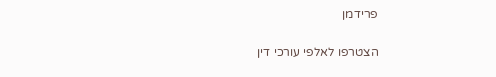פרידמן

הצטרפו לאלפי עורכי דין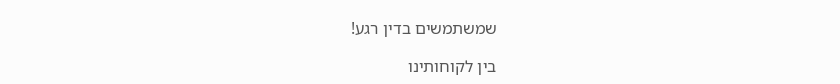שמשתמשים בדין רגע!

בין לקוחותינו